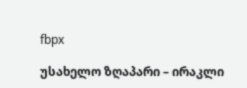fbpx

უსახელო ზღაპარი – ირაკლი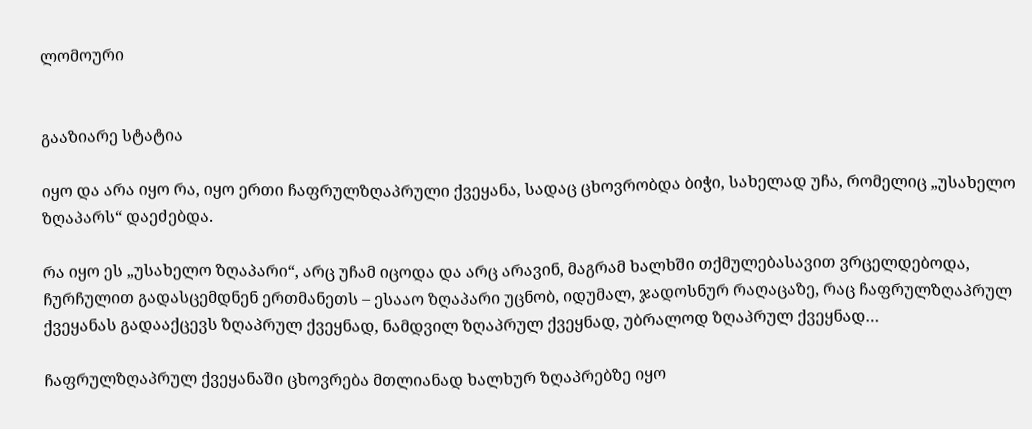ლომოური


გააზიარე სტატია

იყო და არა იყო რა, იყო ერთი ჩაფრულზღაპრული ქვეყანა, სადაც ცხოვრობდა ბიჭი, სახელად უჩა, რომელიც „უსახელო ზღაპარს“ დაეძებდა.

რა იყო ეს „უსახელო ზღაპარი“, არც უჩამ იცოდა და არც არავინ, მაგრამ ხალხში თქმულებასავით ვრცელდებოდა, ჩურჩულით გადასცემდნენ ერთმანეთს – ესააო ზღაპარი უცნობ, იდუმალ, ჯადოსნურ რაღაცაზე, რაც ჩაფრულზღაპრულ ქვეყანას გადააქცევს ზღაპრულ ქვეყნად, ნამდვილ ზღაპრულ ქვეყნად, უბრალოდ ზღაპრულ ქვეყნად…

ჩაფრულზღაპრულ ქვეყანაში ცხოვრება მთლიანად ხალხურ ზღაპრებზე იყო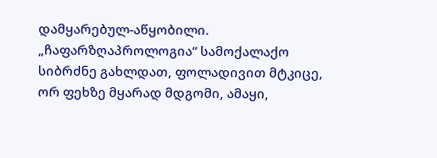დამყარებულ-აწყობილი. „ჩაფარზღაპროლოგია“ სამოქალაქო სიბრძნე გახლდათ, ფოლადივით მტკიცე, ორ ფეხზე მყარად მდგომი, ამაყი,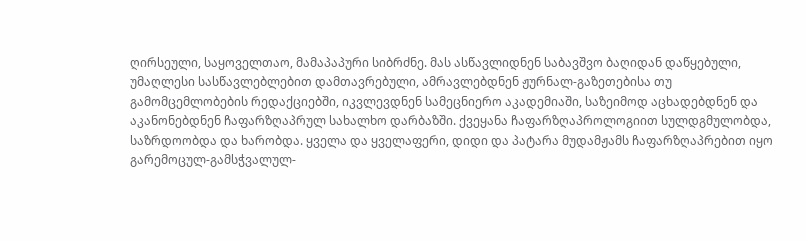ღირსეული, საყოველთაო, მამაპაპური სიბრძნე. მას ასწავლიდნენ საბავშვო ბაღიდან დაწყებული, უმაღლესი სასწავლებლებით დამთავრებული, ამრავლებდნენ ჟურნალ-გაზეთებისა თუ გამომცემლობების რედაქციებში, იკვლევდნენ სამეცნიერო აკადემიაში, საზეიმოდ აცხადებდნენ და აკანონებდნენ ჩაფარზღაპრულ სახალხო დარბაზში. ქვეყანა ჩაფარზღაპროლოგიით სულდგმულობდა, საზრდოობდა და ხარობდა. ყველა და ყველაფერი, დიდი და პატარა მუდამჟამს ჩაფარზღაპრებით იყო გარემოცულ-გამსჭვალულ-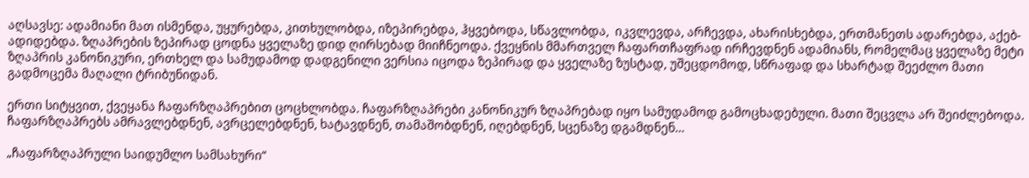აღსავსე: ადამიანი მათ ისმენდა, უყურებდა, კითხულობდა, იზეპირებდა, ჰყვებოდა, სწავლობდა,  იკვლევდა, არჩევდა, ახარისხებდა, ერთმანეთს ადარებდა, აქებ-ადიდებდა. ზღაპრების ზეპირად ცოდნა ყველაზე დიდ ღირსებად მიიჩნეოდა. ქვეყნის მმართველ ჩაფართჩაფრად ირჩევდნენ ადამიანს, რომელმაც ყველაზე მეტი ზღაპრის კანონიკური, ერთხელ და სამუდამოდ დადგენილი ვერსია იცოდა ზეპირად და ყველაზე ზუსტად, უშეცდომოდ, სწრაფად და სხარტად შეეძლო მათი გადმოცემა მაღალი ტრიბუნიდან.

ერთი სიტყვით, ქვეყანა ჩაფარზღაპრებით ცოცხლობდა. ჩაფარზღაპრები კანონიკურ ზღაპრებად იყო სამუდამოდ გამოცხადებული. მათი შეცვლა არ შეიძლებოდა. ჩაფარზღაპრებს ამრავლებდნენ, ავრცელებდნენ, ხატავდნენ, თამაშობდნენ, იღებდნენ, სცენაზე დგამდნენ…

„ჩაფარზღაპრული საიდუმლო სამსახური“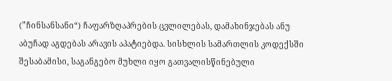(”ჩინსანსანი“) ჩაფარზღაპრების ცვლილებას, დამახინჯებას ანუ აბუჩად აგდებას არავის აპატიებდა. სისხლის სამართლის კოდექსში შესაბამისი, საგანგებო მუხლი იყო გათვალისწინებული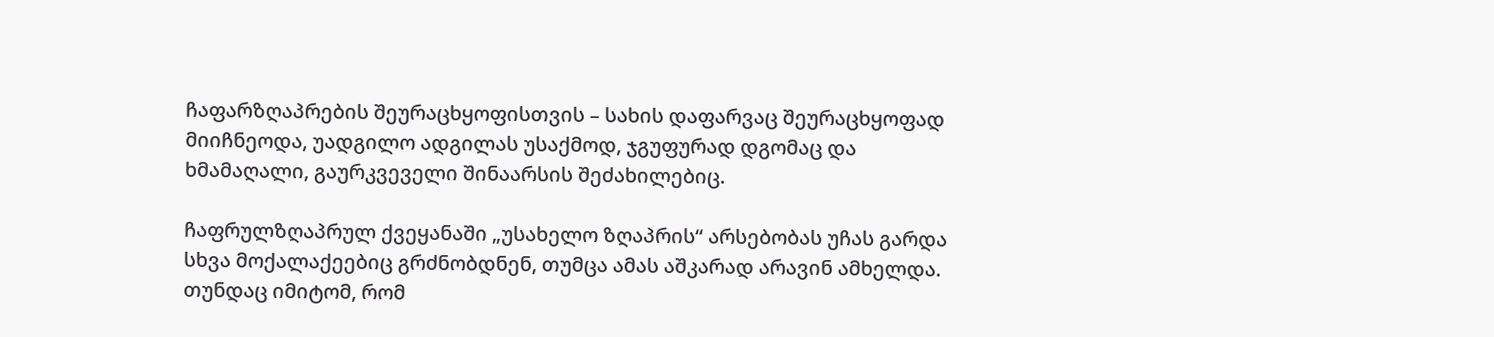ჩაფარზღაპრების შეურაცხყოფისთვის – სახის დაფარვაც შეურაცხყოფად მიიჩნეოდა, უადგილო ადგილას უსაქმოდ, ჯგუფურად დგომაც და ხმამაღალი, გაურკვეველი შინაარსის შეძახილებიც.

ჩაფრულზღაპრულ ქვეყანაში „უსახელო ზღაპრის“ არსებობას უჩას გარდა სხვა მოქალაქეებიც გრძნობდნენ, თუმცა ამას აშკარად არავინ ამხელდა. თუნდაც იმიტომ, რომ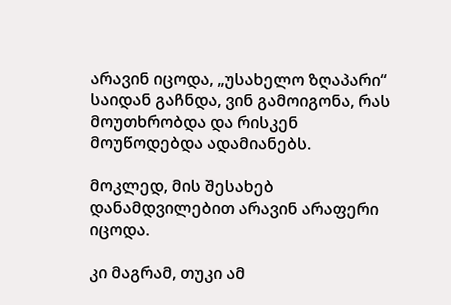არავინ იცოდა, „უსახელო ზღაპარი“ საიდან გაჩნდა, ვინ გამოიგონა, რას მოუთხრობდა და რისკენ მოუწოდებდა ადამიანებს.

მოკლედ, მის შესახებ დანამდვილებით არავინ არაფერი იცოდა.

კი მაგრამ, თუკი ამ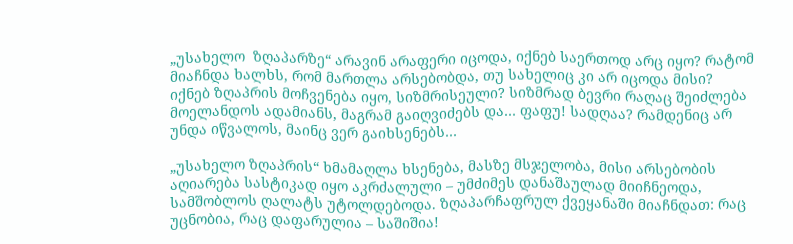„უსახელო  ზღაპარზე“ არავინ არაფერი იცოდა, იქნებ საერთოდ არც იყო? რატომ მიაჩნდა ხალხს, რომ მართლა არსებობდა, თუ სახელიც კი არ იცოდა მისი? იქნებ ზღაპრის მოჩვენება იყო, სიზმრისეული? სიზმრად ბევრი რაღაც შეიძლება მოელანდოს ადამიანს, მაგრამ გაიღვიძებს და… ფაფუ! სადღაა? რამდენიც არ უნდა იწვალოს, მაინც ვერ გაიხსენებს…

„უსახელო ზღაპრის“ ხმამაღლა ხსენება, მასზე მსჯელობა, მისი არსებობის აღიარება სასტიკად იყო აკრძალული – უმძიმეს დანაშაულად მიიჩნეოდა, სამშობლოს ღალატს უტოლდებოდა. ზღაპარჩაფრულ ქვეყანაში მიაჩნდათ: რაც უცნობია, რაც დაფარულია – საშიშია!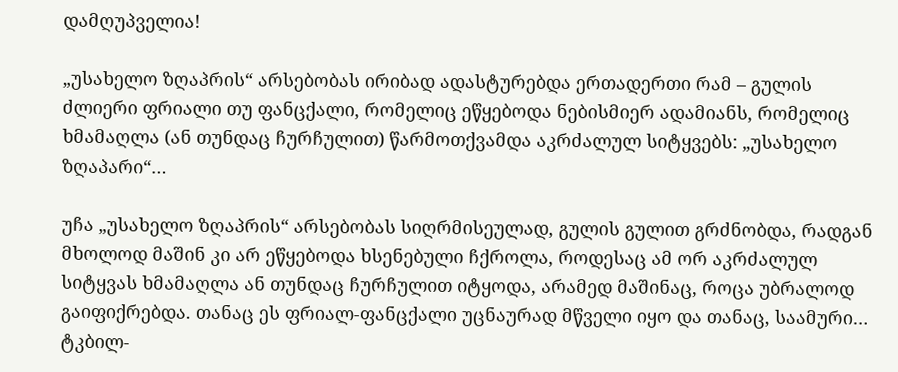დამღუპველია!

„უსახელო ზღაპრის“ არსებობას ირიბად ადასტურებდა ერთადერთი რამ – გულის ძლიერი ფრიალი თუ ფანცქალი, რომელიც ეწყებოდა ნებისმიერ ადამიანს, რომელიც ხმამაღლა (ან თუნდაც ჩურჩულით) წარმოთქვამდა აკრძალულ სიტყვებს: „უსახელო ზღაპარი“…

უჩა „უსახელო ზღაპრის“ არსებობას სიღრმისეულად, გულის გულით გრძნობდა, რადგან მხოლოდ მაშინ კი არ ეწყებოდა ხსენებული ჩქროლა, როდესაც ამ ორ აკრძალულ სიტყვას ხმამაღლა ან თუნდაც ჩურჩულით იტყოდა, არამედ მაშინაც, როცა უბრალოდ  გაიფიქრებდა. თანაც ეს ფრიალ-ფანცქალი უცნაურად მწველი იყო და თანაც, საამური… ტკბილ-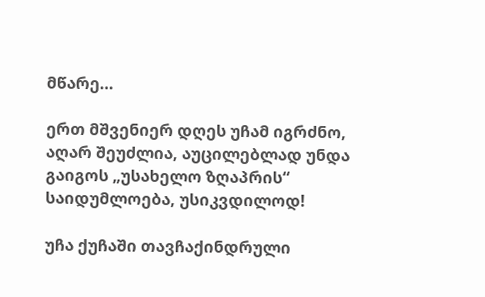მწარე…

ერთ მშვენიერ დღეს უჩამ იგრძნო, აღარ შეუძლია, აუცილებლად უნდა გაიგოს „უსახელო ზღაპრის“ საიდუმლოება, უსიკვდილოდ!

უჩა ქუჩაში თავჩაქინდრული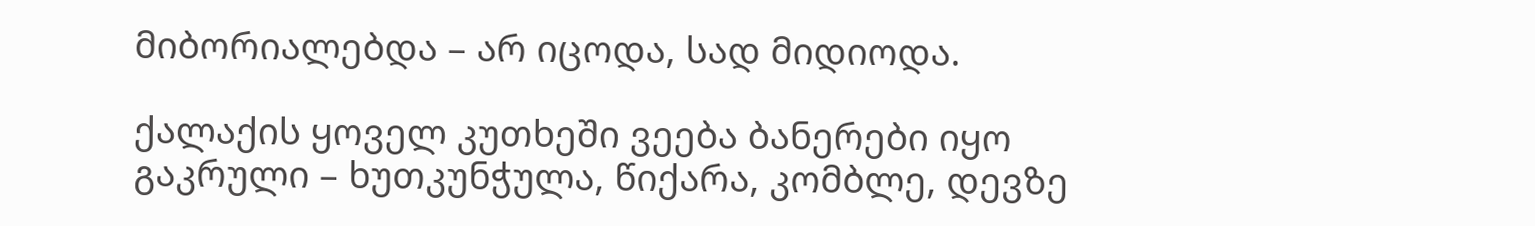მიბორიალებდა – არ იცოდა, სად მიდიოდა.

ქალაქის ყოველ კუთხეში ვეება ბანერები იყო გაკრული – ხუთკუნჭულა, წიქარა, კომბლე, დევზე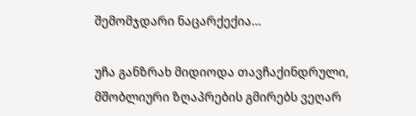შემომჯდარი ნაცარქექია…

უჩა განზრახ მიდიოდა თავჩაქინდრული, მშობლიური ზღაპრების გმირებს ვეღარ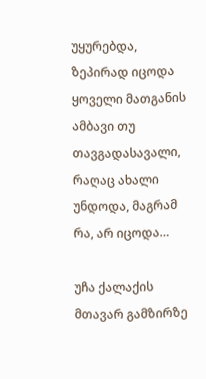უყურებდა, ზეპირად იცოდა ყოველი მათგანის ამბავი თუ თავგადასავალი, რაღაც ახალი უნდოდა, მაგრამ რა, არ იცოდა…

უჩა ქალაქის მთავარ გამზირზე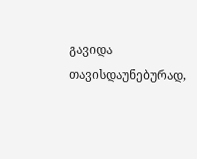გავიდა თავისდაუნებურად,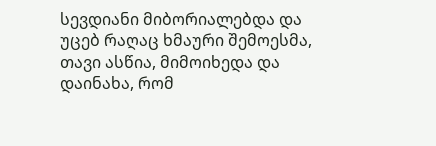სევდიანი მიბორიალებდა და უცებ რაღაც ხმაური შემოესმა, თავი ასწია, მიმოიხედა და დაინახა, რომ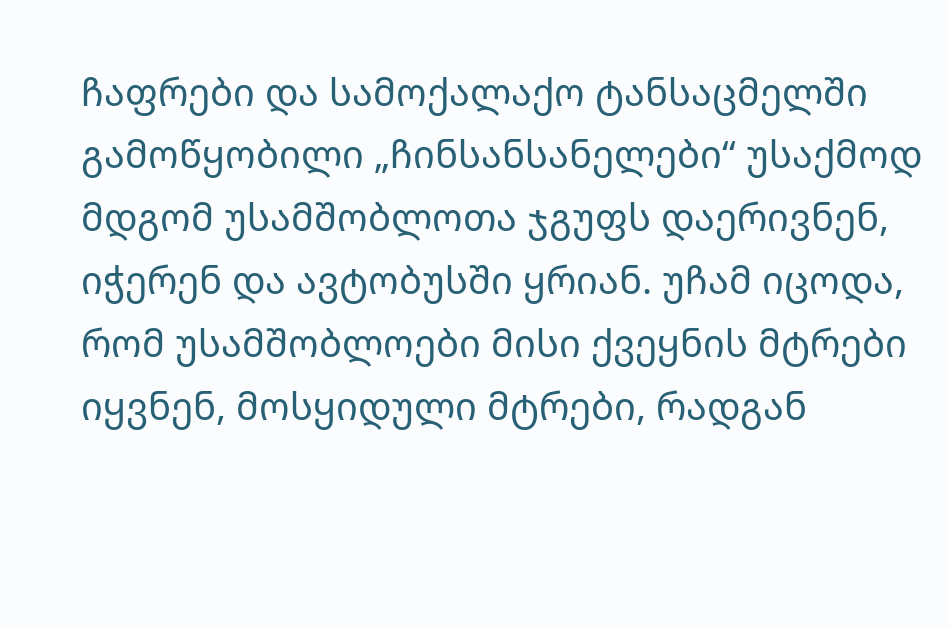ჩაფრები და სამოქალაქო ტანსაცმელში გამოწყობილი „ჩინსანსანელები“ უსაქმოდ მდგომ უსამშობლოთა ჯგუფს დაერივნენ, იჭერენ და ავტობუსში ყრიან. უჩამ იცოდა, რომ უსამშობლოები მისი ქვეყნის მტრები იყვნენ, მოსყიდული მტრები, რადგან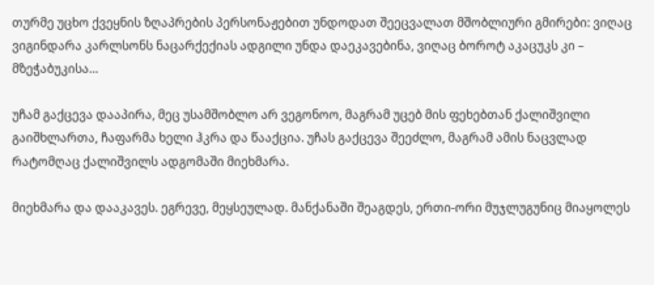თურმე უცხო ქვეყნის ზღაპრების პერსონაჟებით უნდოდათ შეეცვალათ მშობლიური გმირები: ვიღაც ვიგინდარა კარლსონს ნაცარქექიას ადგილი უნდა დაეკავებინა, ვიღაც ბოროტ აკაცუკს კი – მზეჭაბუკისა…

უჩამ გაქცევა დააპირა, მეც უსამშობლო არ ვეგონოო, მაგრამ უცებ მის ფეხებთან ქალიშვილი გაიშხლართა, ჩაფარმა ხელი ჰკრა და წააქცია. უჩას გაქცევა შეეძლო, მაგრამ ამის ნაცვლად რატომღაც ქალიშვილს ადგომაში მიეხმარა.

მიეხმარა და დააკავეს. ეგრევე, მეყსეულად. მანქანაში შეაგდეს, ერთი-ორი მუჯლუგუნიც მიაყოლეს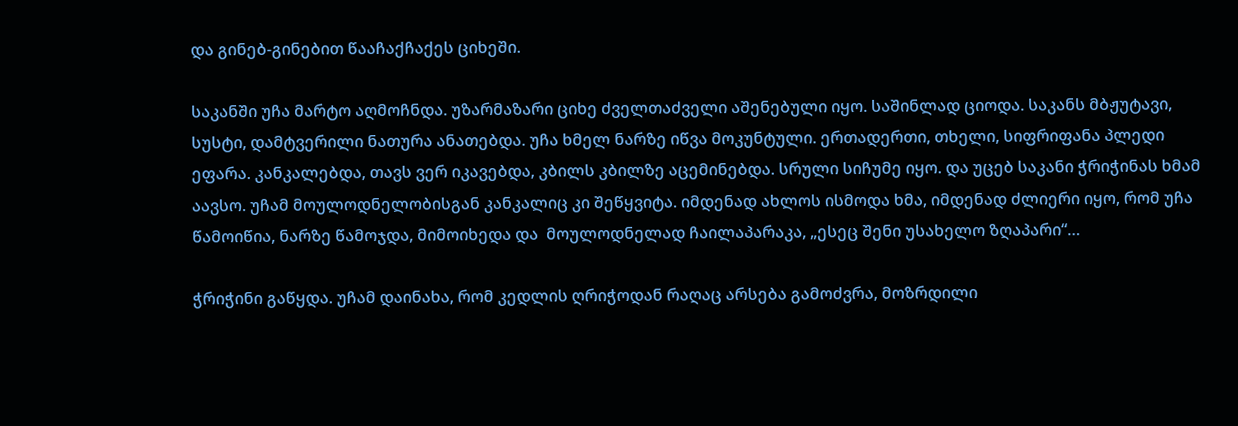და გინებ-გინებით წააჩაქჩაქეს ციხეში.

საკანში უჩა მარტო აღმოჩნდა. უზარმაზარი ციხე ძველთაძველი აშენებული იყო. საშინლად ციოდა. საკანს მბჟუტავი, სუსტი, დამტვერილი ნათურა ანათებდა. უჩა ხმელ ნარზე იწვა მოკუნტული. ერთადერთი, თხელი, სიფრიფანა პლედი ეფარა. კანკალებდა, თავს ვერ იკავებდა, კბილს კბილზე აცემინებდა. სრული სიჩუმე იყო. და უცებ საკანი ჭრიჭინას ხმამ აავსო. უჩამ მოულოდნელობისგან კანკალიც კი შეწყვიტა. იმდენად ახლოს ისმოდა ხმა, იმდენად ძლიერი იყო, რომ უჩა წამოიწია, ნარზე წამოჯდა, მიმოიხედა და  მოულოდნელად ჩაილაპარაკა, „ესეც შენი უსახელო ზღაპარი“…

ჭრიჭინი გაწყდა. უჩამ დაინახა, რომ კედლის ღრიჭოდან რაღაც არსება გამოძვრა, მოზრდილი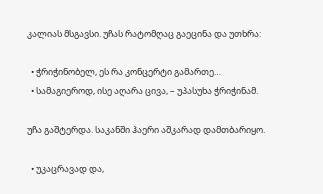კალიას მსგავსი. უჩას რატომღაც გაეცინა და უთხრა:

  • ჭრიჭინობელ, ეს რა კონცერტი გამართე…
  • სამაგიეროდ, ისე აღარა ცივა, – უპასუხა ჭრიჭინამ.

უჩა გაშტერდა. საკანში ჰაერი აშკარად დამთბარიყო.

  • უკაცრავად და,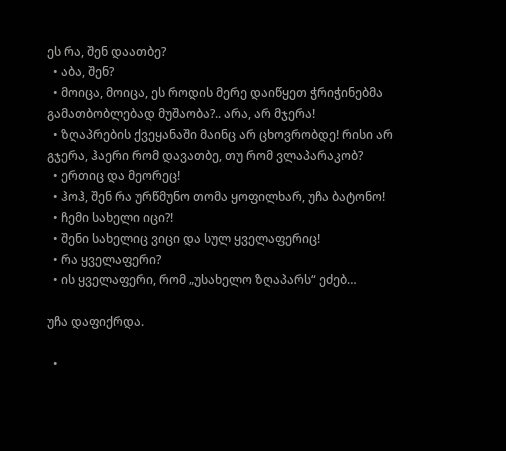ეს რა, შენ დაათბე?
  • აბა, შენ?
  • მოიცა, მოიცა, ეს როდის მერე დაიწყეთ ჭრიჭინებმა გამათბობლებად მუშაობა?.. არა, არ მჯერა!
  • ზღაპრების ქვეყანაში მაინც არ ცხოვრობდე! რისი არ გჯერა, ჰაერი რომ დავათბე, თუ რომ ვლაპარაკობ?
  • ერთიც და მეორეც!
  • ჰოჰ, შენ რა ურწმუნო თომა ყოფილხარ, უჩა ბატონო!
  • ჩემი სახელი იცი?!
  • შენი სახელიც ვიცი და სულ ყველაფერიც!
  • რა ყველაფერი?
  • ის ყველაფერი, რომ „უსახელო ზღაპარს“ ეძებ…

უჩა დაფიქრდა.

  •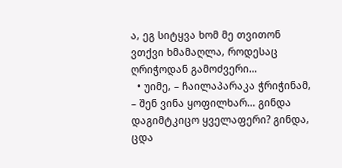ა, ეგ სიტყვა ხომ მე თვითონ ვთქვი ხმამაღლა, როდესაც ღრიჭოდან გამოძვერი…
  • უიმე, – ჩაილაპარაკა ჭრიჭინამ, – შენ ვინა ყოფილხარ… გინდა დაგიმტკიცო ყველაფერი? გინდა, ცდა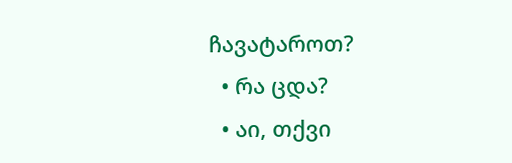ჩავატაროთ?
  • რა ცდა?
  • აი, თქვი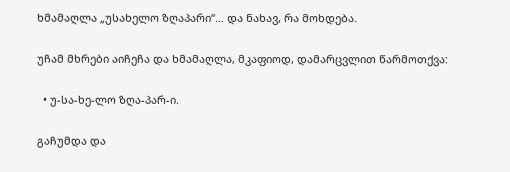ხმამაღლა „უსახელო ზღაპარი“… და ნახავ, რა მოხდება.

უჩამ მხრები აიჩეჩა და ხმამაღლა, მკაფიოდ, დამარცვლით წარმოთქვა:

  • უ-სა-ხე-ლო ზღა-პარ-ი.

გაჩუმდა და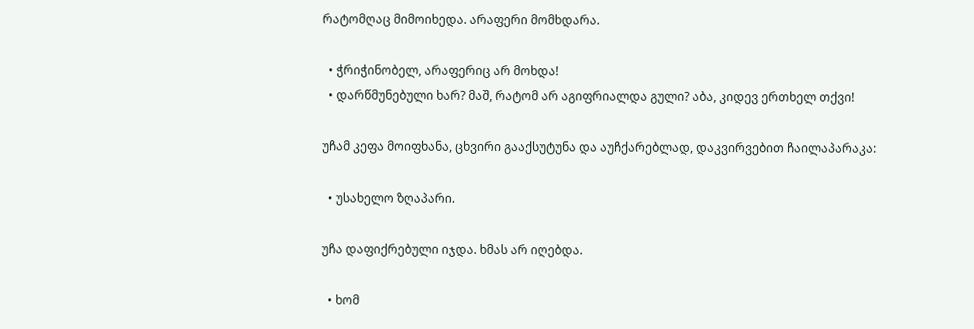რატომღაც მიმოიხედა. არაფერი მომხდარა.

  • ჭრიჭინობელ, არაფერიც არ მოხდა!
  • დარწმუნებული ხარ? მაშ, რატომ არ აგიფრიალდა გული? აბა, კიდევ ერთხელ თქვი!

უჩამ კეფა მოიფხანა, ცხვირი გააქსუტუნა და აუჩქარებლად, დაკვირვებით ჩაილაპარაკა:

  • უსახელო ზღაპარი.

უჩა დაფიქრებული იჯდა. ხმას არ იღებდა.

  • ხომ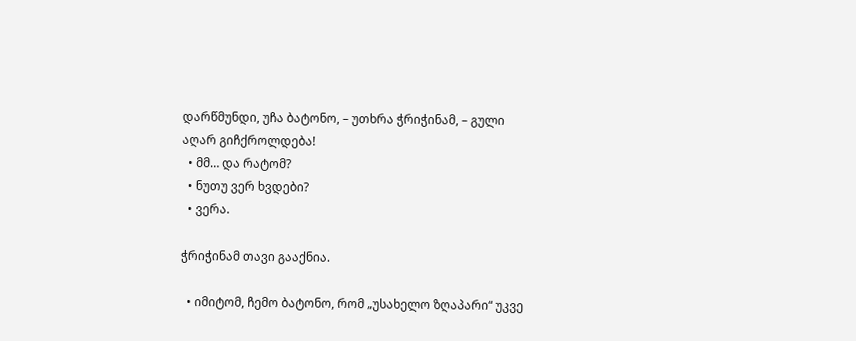დარწმუნდი, უჩა ბატონო, – უთხრა ჭრიჭინამ, – გული აღარ გიჩქროლდება!
  • მმ… და რატომ?
  • ნუთუ ვერ ხვდები?
  • ვერა.

ჭრიჭინამ თავი გააქნია.

  • იმიტომ, ჩემო ბატონო, რომ „უსახელო ზღაპარი“ უკვე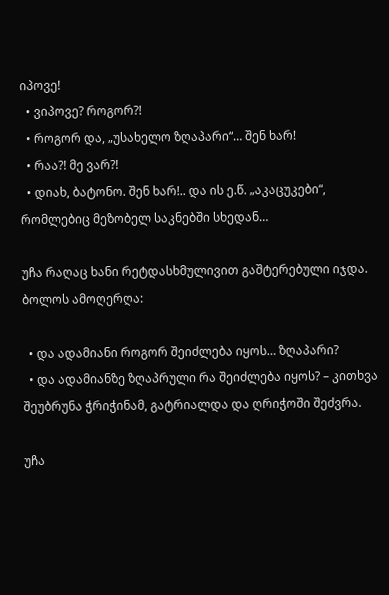იპოვე!
  • ვიპოვე? როგორ?!
  • როგორ და, „უსახელო ზღაპარი“… შენ ხარ!
  • რაა?! მე ვარ?!
  • დიახ, ბატონო. შენ ხარ!.. და ის ე.წ. „აკაცუკები“, რომლებიც მეზობელ საკნებში სხედან…

უჩა რაღაც ხანი რეტდასხმულივით გაშტერებული იჯდა. ბოლოს ამოღერღა:

  • და ადამიანი როგორ შეიძლება იყოს… ზღაპარი?
  • და ადამიანზე ზღაპრული რა შეიძლება იყოს? – კითხვა შეუბრუნა ჭრიჭინამ, გატრიალდა და ღრიჭოში შეძვრა.

უჩა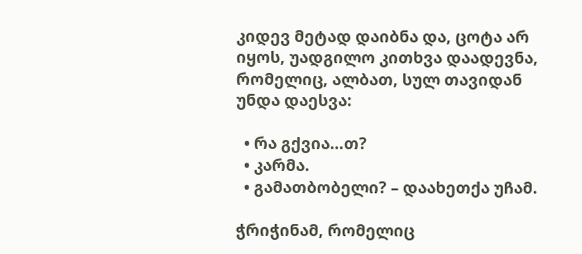კიდევ მეტად დაიბნა და, ცოტა არ იყოს, უადგილო კითხვა დაადევნა, რომელიც, ალბათ, სულ თავიდან უნდა დაესვა:

  • რა გქვია…თ?
  • კარმა.
  • გამათბობელი? – დაახეთქა უჩამ.

ჭრიჭინამ, რომელიც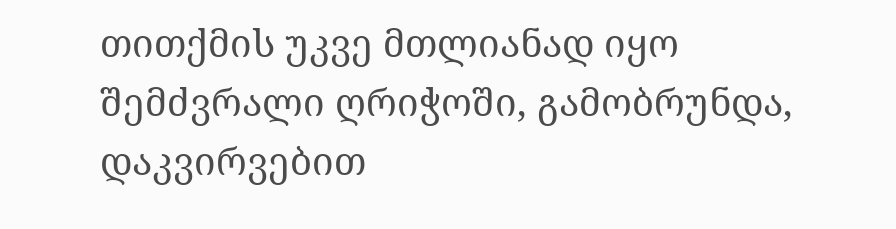თითქმის უკვე მთლიანად იყო შემძვრალი ღრიჭოში, გამობრუნდა, დაკვირვებით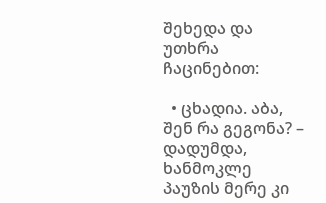შეხედა და უთხრა ჩაცინებით:

  • ცხადია. აბა, შენ რა გეგონა? – დადუმდა, ხანმოკლე პაუზის მერე კი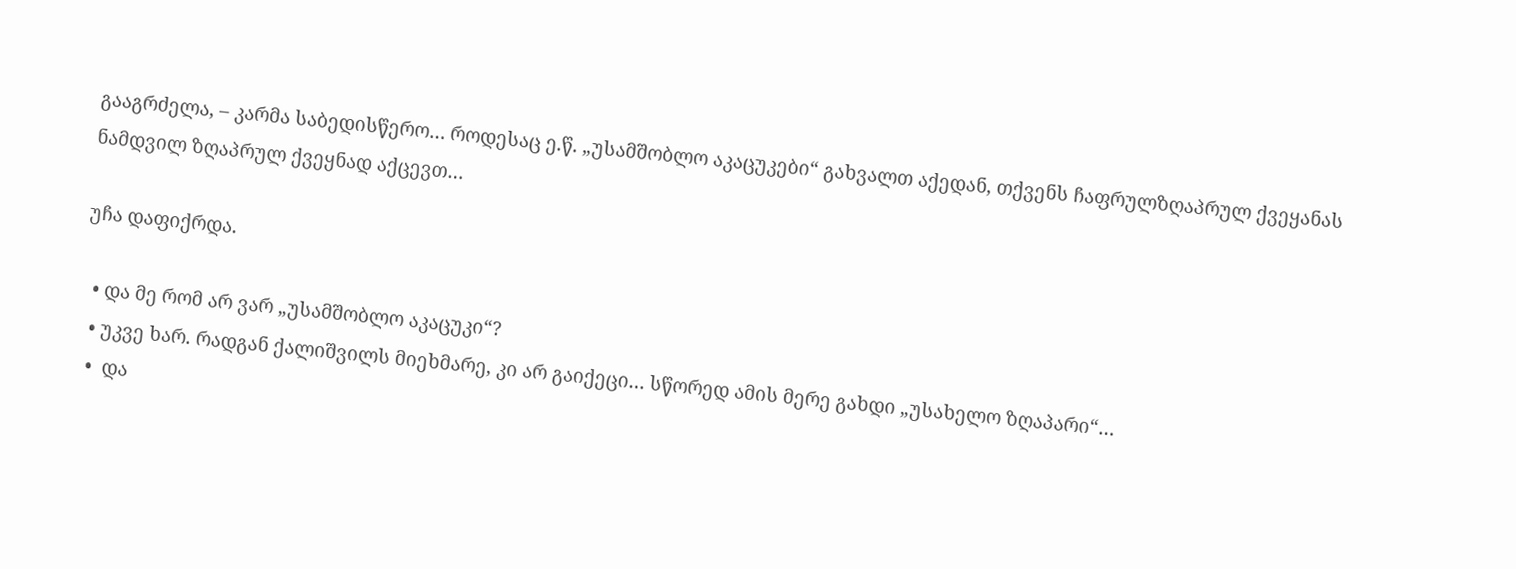გააგრძელა, – კარმა საბედისწერო… როდესაც ე.წ. „უსამშობლო აკაცუკები“ გახვალთ აქედან, თქვენს ჩაფრულზღაპრულ ქვეყანას ნამდვილ ზღაპრულ ქვეყნად აქცევთ…

უჩა დაფიქრდა.

  • და მე რომ არ ვარ „უსამშობლო აკაცუკი“?
  • უკვე ხარ. რადგან ქალიშვილს მიეხმარე, კი არ გაიქეცი… სწორედ ამის მერე გახდი „უსახელო ზღაპარი“…
  •  და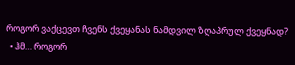როგორ ვაქცევთ ჩვენს ქვეყანას ნამდვილ ზღაპრულ ქვეყნად?
  • ჰმ… როგორ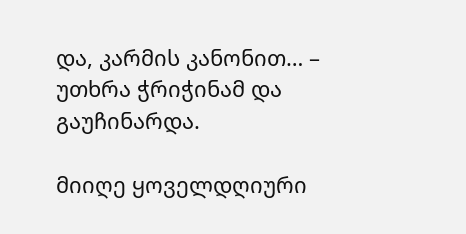და, კარმის კანონით… – უთხრა ჭრიჭინამ და გაუჩინარდა.

მიიღე ყოველდღიური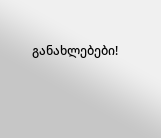განახლებები!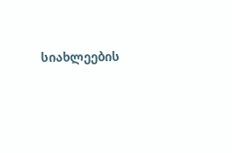სიახლეების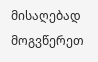მისაღებად მოგვწერეთ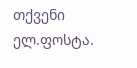თქვენი ელ.ფოსტა.